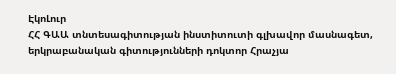ԷկոԼուր
ՀՀ ԳԱԱ տնտեսագիտության ինստիտուտի գլխավոր մասնագետ, երկրաբանական գիտությունների դոկտոր Հրաչյա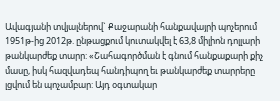Ավագյանի տվյալներով` Քաջարանի հանքավայրի պոչերում 1951թ-ից 2012թ. ընթացքում կուտակվել է 63,8 միլիոն դոլլարի թանկարժեք տարր: «Շահագործման է գնում հանքաքարի քիչ մասը, իսկ հազվադեպ հանդիպող եւ թանկարժեք տարրերը լցվում են պոչամբար: Այդ օգտակար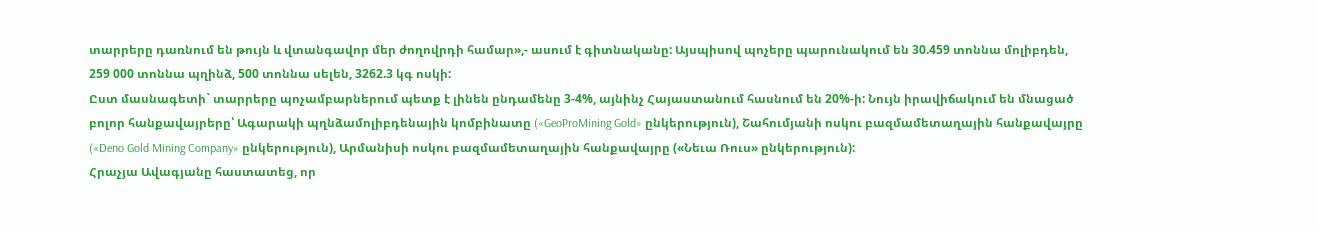տարրերը դառնում են թույն և վտանգավոր մեր ժողովրդի համար»,- ասում է գիտնականը: Այսպիսով պոչերը պարունակում են 30.459 տոննա մոլիբդեն, 259 000 տոննա պղինձ, 500 տոննա սելեն, 3262.3 կգ ոսկի:
Ըստ մասնագետի` տարրերը պոչամբարներում պետք է լինեն ընդամենը 3-4%, այնինչ Հայաստանում հասնում են 20%-ի: Նույն իրավիճակում են մնացած բոլոր հանքավայրերը՝ Ագարակի պղնձամոլիբդենային կոմբինատը («GeoProMining Gold» ընկերություն), Շահումյանի ոսկու բազմամետաղային հանքավայրը («Deno Gold Mining Company» ընկերություն), Արմանիսի ոսկու բազմամետաղային հանքավայրը («Նեւա Ռուս» ընկերություն):
Հրաչյա Ավագյանը հաստատեց, որ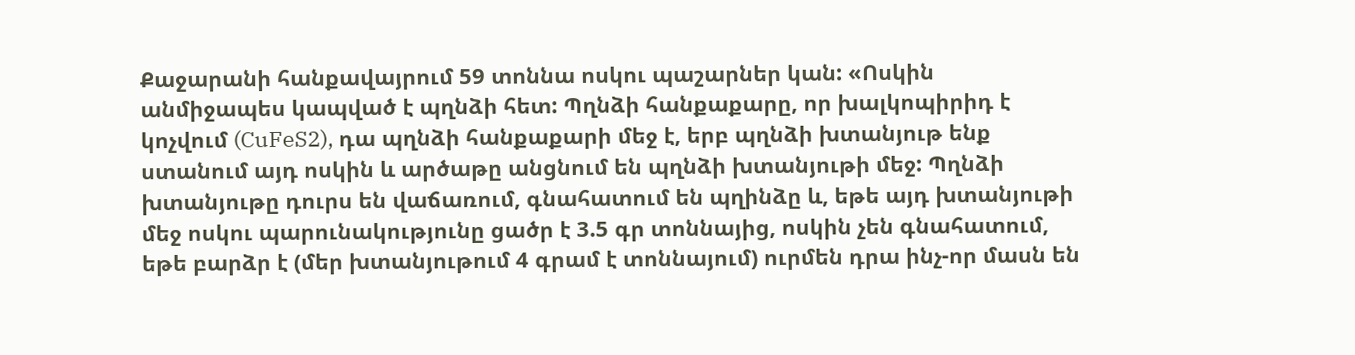Քաջարանի հանքավայրում 59 տոննա ոսկու պաշարներ կան: «Ոսկին անմիջապես կապված է պղնձի հետ: Պղնձի հանքաքարը, որ խալկոպիրիդ է կոչվում (CuFeS2), դա պղնձի հանքաքարի մեջ է, երբ պղնձի խտանյութ ենք ստանում այդ ոսկին և արծաթը անցնում են պղնձի խտանյութի մեջ: Պղնձի խտանյութը դուրս են վաճառում, գնահատում են պղինձը և, եթե այդ խտանյութի մեջ ոսկու պարունակությունը ցածր է 3.5 գր տոննայից, ոսկին չեն գնահատում, եթե բարձր է (մեր խտանյութում 4 գրամ է տոննայում) ուրմեն դրա ինչ-որ մասն են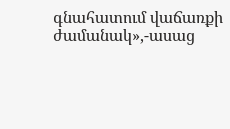գնահատում վաճառքի ժամանակ»,-ասաց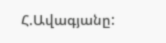Հ.Ավագյանը: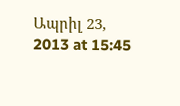Ապրիլ 23, 2013 at 15:45